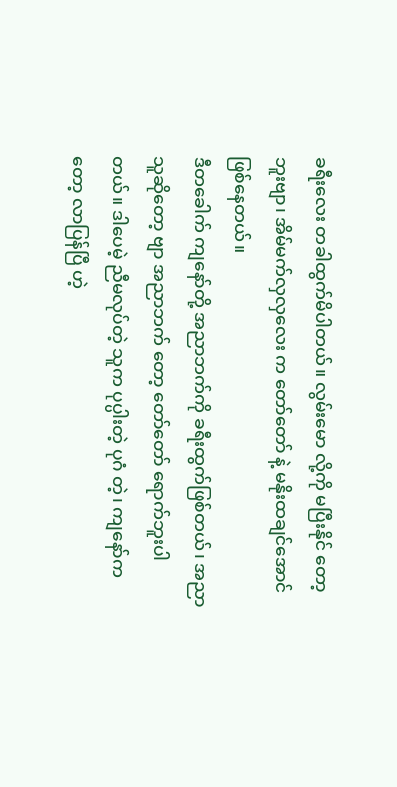ခရီးလေး တခါထွက်မိပါတယ်။ လွမ်းမော လို့ကို မပြီးနိုင် တော့ဘူးဗျာ၊ အိမ်မက်လှလှလေး က တော်တော် နဲ့ မနိုးထချင်အောင် ဖြစ်နေတယ်။
ဒီတခေါက် ကျနော်တို့ အညာဘက်ကို ခရီးထွက်ဖြစ်တယ်၊ အညာသူဆိုတော့ ဗျာ အညာဘက် တော့ တော်တော် ရောက်ဘူးပါတယ်။ ဒါပေမဲ့ ညီမလုပ်တဲ့ သူက ပုပ္ပါးတဲ့ ပုဂံ တဲ့၊ ကျနော်ကတော့ လာပြန်ပြီ ဟဲ့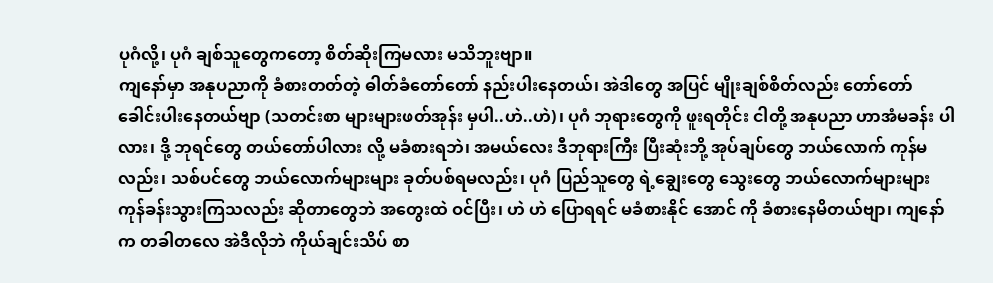ပုဂံလို့၊ ပုဂံ ချစ်သူတွေကတော့ စိတ်ဆိုးကြမလား မသိဘူးဗျာ။
ကျနော်မှာ အနုပညာကို ခံစားတတ်တဲ့ ဓါတ်ခံတော်တော် နည်းပါးနေတယ်၊ အဲဒါတွေ အပြင် မျိုးချစ်စိတ်လည်း တော်တော် ခေါင်းပါးနေတယ်ဗျာ (သတင်းစာ များများဖတ်အုန်း မှပါ..ဟဲ..ဟဲ)၊ ပုဂံ ဘုရားတွေကို ဖူးရတိုင်း ငါတို့ အနုပညာ ဟာအံမခန်း ပါလား၊ ဒို့ ဘုရင်တွေ တယ်တော်ပါလား လို့ မခံစားရဘဲ၊ အမယ်လေး ဒီဘုရားကြီး ပြီးဆုံးဘို့ အုပ်ချပ်တွေ ဘယ်လောက် ကုန်မလည်း၊ သစ်ပင်တွေ ဘယ်လောက်များများ ခုတ်ပစ်ရမလည်း၊ ပုဂံ ပြည်သူတွေ ရဲ့ချွေးတွေ သွေးတွေ ဘယ်လောက်များများ ကုန်ခန်းသွားကြသလည်း ဆိုတာတွေဘဲ အတွေးထဲ ဝင်ပြီး၊ ဟဲ ဟဲ ပြောရရင် မခံစားနိုင် အောင် ကို ခံစားနေမိတယ်ဗျာ၊ ကျနော်က တခါတလေ အဲဒီလိုဘဲ ကိုယ်ချင်းသိပ် စာ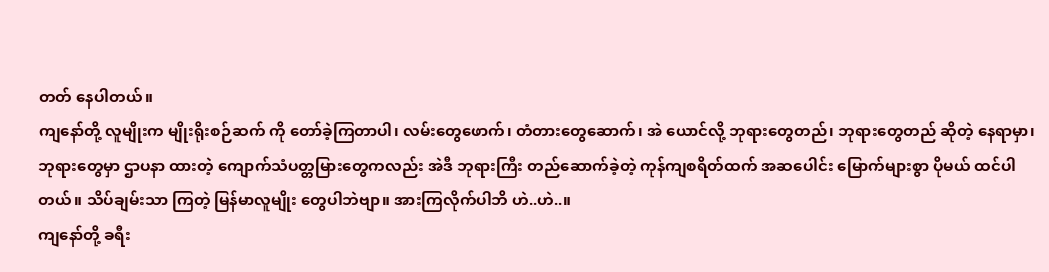တတ် နေပါတယ်။
ကျနော်တို့ လူမျိုးက မျိုးရိုးစဉ်ဆက် ကို တော်ခဲ့ကြတာပါ၊ လမ်းတွေဖောက်၊ တံတားတွေဆောက်၊ အဲ ယောင်လို့ ဘုရားတွေတည်၊ ဘုရားတွေတည် ဆိုတဲ့ နေရာမှာ၊ ဘုရားတွေမှာ ဌာပနာ ထားတဲ့ ကျောက်သံပတ္တမြားတွေကလည်း အဲဒီ ဘုရားကြီး တည်ဆောက်ခဲ့တဲ့ ကုန်ကျစရိတ်ထက် အဆပေါင်း မြောက်များစွာ ပိုမယ် ထင်ပါတယ်။ သိပ်ချမ်းသာ ကြတဲ့ မြန်မာလူမျိုး တွေပါဘဲဗျာ။ အားကြလိုက်ပါဘိ ဟဲ..ဟဲ..။
ကျနော်တို့ ခရီး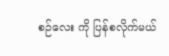စဉ်လေး ကို ပြန်စလိုက်မယ်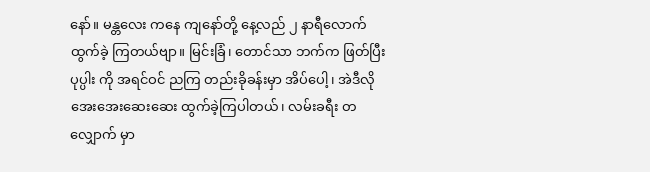နော်။ မန္တလေး ကနေ ကျနော်တို့ နေ့လည် ၂ နာရီလောက် ထွက်ခဲ့ ကြတယ်ဗျာ။ မြင်းခြံ၊ တောင်သာ ဘက်က ဖြတ်ပြီး ပုပ္ပါး ကို အရင်ဝင် ညကြ တည်းခိုခန်းမှာ အိပ်ပေါ့၊ အဲဒီလို အေးအေးဆေးဆေး ထွက်ခဲ့ကြပါတယ်၊ လမ်းခရီး တလျှောက် မှာ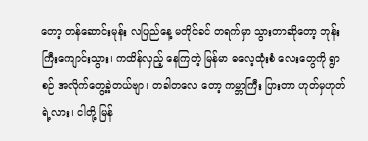တော့ တန်ဆောင်းမုန်း လပြည်နေ့ မတိုင်ခင် တရက်မှာ သွားတာဆိုတော့ ဘုန်းကြီးကျောင်းသွား၊ ကထိန်လှည့် နေကြတဲ့ မြန်မာ ဓလေ့ထုံးစံ လေးတွေကို ရွာစဉ် အလိုက်တွေ့ခဲ့တယ်ဗျာ၊ တခါတလေ တော့ ကမ္ဘာကြီး ပြားတာ ဟုတ်မှဟုတ်ရဲ့လား၊ ငါတို့ မြန်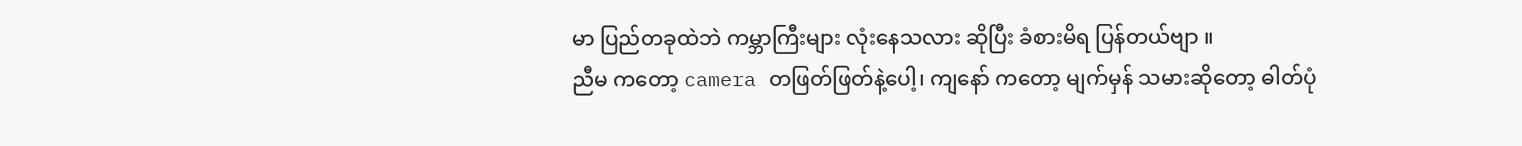မာ ပြည်တခုထဲဘဲ ကမ္ဘာကြီးများ လုံးနေသလား ဆိုပြီး ခံစားမိရ ပြန်တယ်ဗျာ ။
ညီမ ကတော့ camera တဖြတ်ဖြတ်နဲ့ပေါ့၊ ကျနော် ကတော့ မျက်မှန် သမားဆိုတော့ ဓါတ်ပုံ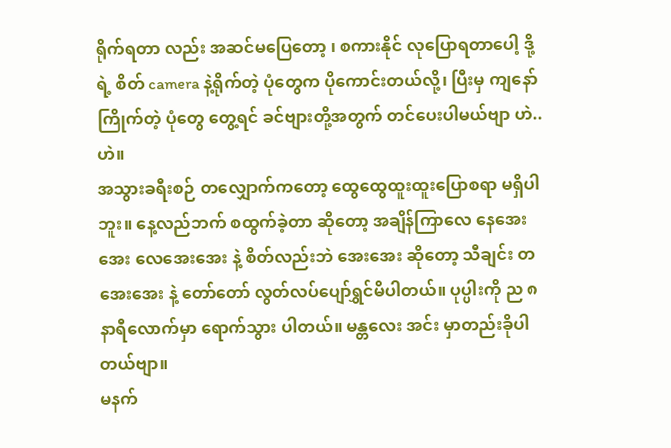ရိုက်ရတာ လည်း အဆင်မပြေတော့ ၊ စကားနိုင် လုပြောရတာပေါ့ ဒို့ရဲ့ စိတ် camera နဲ့ရိုက်တဲ့ ပုံတွေက ပိုကောင်းတယ်လို့၊ ပြီးမှ ကျနော်ကြိုက်တဲ့ ပုံတွေ တွေ့ရင် ခင်ဗျားတို့အတွက် တင်ပေးပါမယ်ဗျာ ဟဲ..ဟဲ။
အသွားခရီးစဉ် တလျှောက်ကတော့ ထွေထွေထူးထူးပြောစရာ မရှိပါဘူး။ နေ့လည်ဘက် စထွက်ခဲ့တာ ဆိုတော့ အချိန်ကြာလေ နေအေးအေး လေအေးအေး နဲ့ စိတ်လည်းဘဲ အေးအေး ဆိုတော့ သီချင်း တအေးအေး နဲ့ တော်တော် လွတ်လပ်ပျော်ရွှင်မိပါတယ်။ ပုပ္ပါးကို ည ၈နာရီလောက်မှာ ရောက်သွား ပါတယ်။ မန္တလေး အင်း မှာတည်းခိုပါတယ်ဗျာ။
မနက်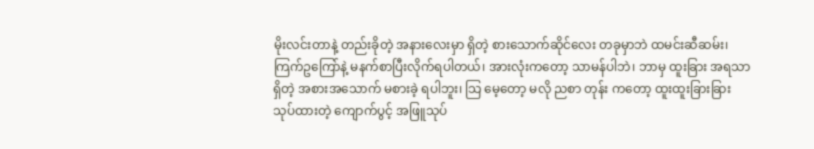မိုးလင်းတာနဲ့ တည်းခိုတဲ့ အနားလေးမှာ ရှိတဲ့ စားသောက်ဆိုင်လေး တခုမှာဘဲ ထမင်းဆီဆမ်း၊ ကြက်ဥကြော်နဲ့ မနက်စာပြီးလိုက်ရပါတယ်၊ အားလုံးကတော့ သာမန်ပါဘဲ၊ ဘာမှ ထူးခြား အရသာ ရှိတဲ့ အစားအသောက် မစားခဲ့ ရပါဘူး၊ သြ မေ့တော့ မလို ညစာ တုန်း ကတော့ ထူးထူးခြားခြား သုပ်ထားတဲ့ ကျောက်ပွင့် အဖြူသုပ်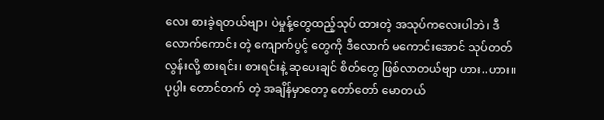လေး စားခဲ့ရတယ်ဗျာ၊ ပဲမှုန့်တွေထည့်သုပ် ထားတဲ့ အသုပ်ကလေးပါဘဲ၊ ဒီလောက်ကောင်း တဲ့ ကျောက်ပွင့် တွေကို ဒီလောက် မကောင်းအောင် သုပ်တတ်လွန်းလို့ စားရင်း၊ စားရင်းနဲ့ ဆုပေးချင် စိတ်တွေ ဖြစ်လာတယ်ဗျာ ဟား..ဟား။
ပုပ္ပါး တောင်တက် တဲ့ အချိန်မှာတော့ တော်တော် မောတယ်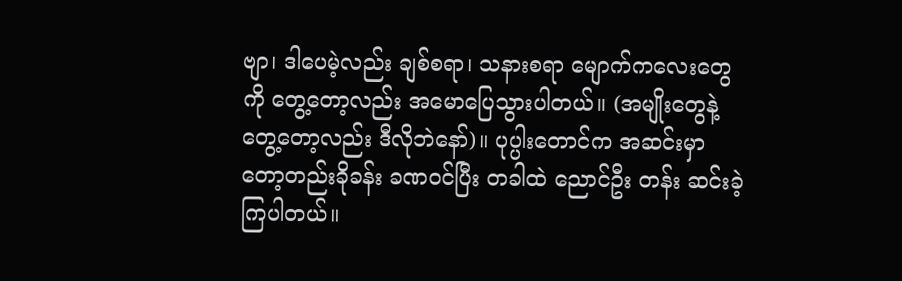ဗျာ၊ ဒါပေမဲ့လည်း ချစ်စရာ၊ သနားစရာ မျောက်ကလေးတွေကို တွေ့တော့လည်း အမောပြေသွားပါတယ်။ (အမျိုးတွေနဲ့ တွေ့တော့လည်း ဒီလိုဘဲနော်)။ ပုပ္ပါးတောင်က အဆင်းမှာတော့တည်းခိုခန်း ခဏဝင်ပြီး တခါထဲ ညောင်ဦး တန်း ဆင်းခဲ့ ကြပါတယ်။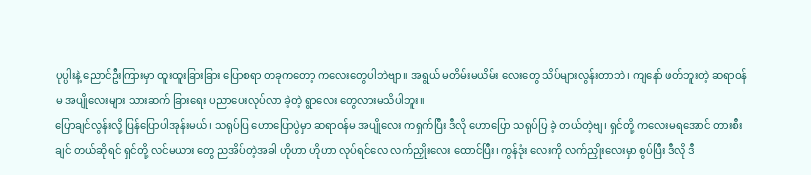ပုပ္ပါးနဲ့ ညောင်ဦးကြားမှာ ထူးထူးခြားခြား ပြောစရာ တခုကတော့ ကလေးတွေပါဘဲဗျာ။ အရွယ် မတိမ်းမယိမ်း လေးတွေ သိပ်များလွန်းတာဘဲ၊ ကျနော် ဖတ်ဘူးတဲ့ ဆရာဝန်မ အပျိုလေးများ သားဆက် ခြားရေး ပညာပေးလုပ်လာ ခဲ့တဲ့ ရွာလေး တွေလားမသိပါဘူး။
ပြောချင်လွန်းလို့ ပြန်ပြောပါအုန်းမယ်၊ သရုပ်ပြ ဟောပြောပွဲမှာ ဆရာဝန်မ အပျိုလေး ကရှက်ပြီး ဒီလို ဟောပြော သရုပ်ပြ ခဲ့ တယ်တဲ့ဗျ၊ ရှင်တို့ ကလေးမရအောင် တားစီးချင် တယ်ဆိုရင် ရှင်တို့ လင်မယား တွေ ညအိပ်တဲ့အခါ ဟိုဟာ ဟိုဟာ လုပ်ရင်လေ လက်ညှိုးလေး ထောင်ပြီး၊ ကွန်ဒုံး လေးကို လက်ညှိုးလေးမှာ စွပ်ပြီး ဒီလို ဒီ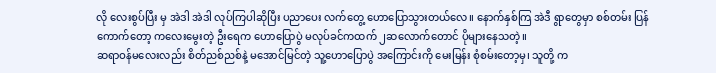လို လေးစွပ်ပြီး မှ အဲဒါ အဲဒါ လုပ်ကြပါဆိုပြီး ပညာပေး လက်တွေ့ ဟောပြောသွားတယ်လေ။ နောက်နှစ်ကြ အဲဒီ ရွာတွေမှာ စစ်တမ်း ပြန်ကောက်တော့ ကလေးမွေးတဲ့ ဦးရေက ဟောပြောပွဲ မလုပ်ခင်ကထက် ၂ဆလောက်တောင် ပိုများနေသတဲ့။
ဆရာဝန်မလေးလည်း စိတ်ညစ်ညစ်နဲ့ မအောင်မြင်တဲ့ သူ့ဟောပြောပွဲ အကြောင်းကို မေးမြန်း စုံစမ်းတော့မှ၊ သူတို့ က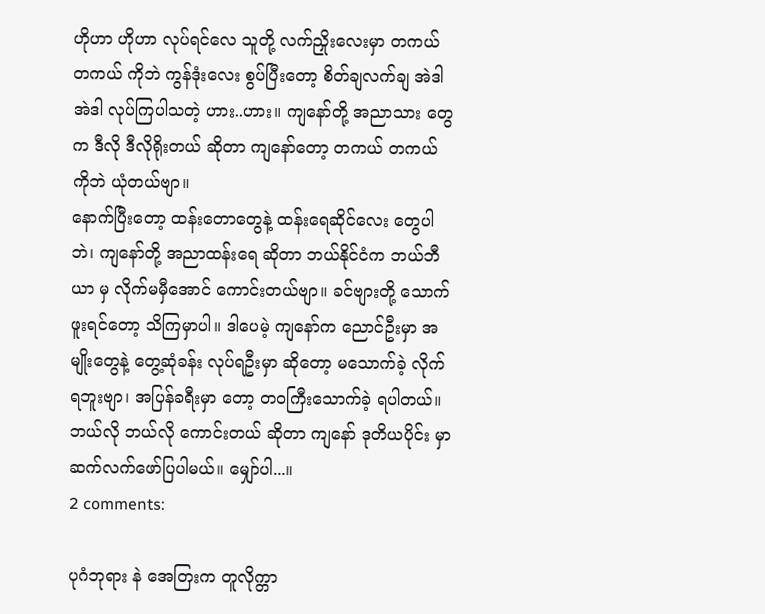ဟိုဟာ ဟိုဟာ လုပ်ရင်လေ သူတို့ လက်ညှိုးလေးမှာ တကယ် တကယ် ကိုဘဲ ကွန်ဒုံးလေး စွပ်ပြီးတော့ စိတ်ချလက်ချ အဲဒါ အဲဒါ လုပ်ကြပါသတဲ့ ဟား..ဟား။ ကျနော်တို့ အညာသား တွေ က ဒီလို ဒီလိုရိုးတယ် ဆိုတာ ကျနော်တော့ တကယ် တကယ် ကိုဘဲ ယုံတယ်ဗျာ။
နောက်ပြီးတော့ ထန်းတောတွေနဲ့ ထန်းရေဆိုင်လေး တွေပါဘဲ၊ ကျနော်တို့ အညာထန်းရေ ဆိုတာ ဘယ်နိုင်ငံက ဘယ်ဘီယာ မှ လိုက်မမှီအောင် ကောင်းတယ်ဗျာ။ ခင်ဗျားတို့ သောက်ဖူးရင်တော့ သိကြမှာပါ။ ဒါပေမဲ့ ကျနော်က ညောင်ဦးမှာ အမျိုးတွေနဲ့ တွေ့ဆုံခန်း လုပ်ရဦးမှာ ဆိုတော့ မသောက်ခဲ့ လိုက်ရဘူးဗျာ၊ အပြန်ခရီးမှာ တော့ တဝကြီးသောက်ခဲ့ ရပါတယ်။
ဘယ်လို ဘယ်လို ကောင်းတယ် ဆိုတာ ကျနော် ဒုတိယပိုင်း မှာ ဆက်လက်ဖော်ပြပါမယ်။ မျှော်ပါ...။
2 comments:

ပုဂံဘုရား နဲ အေတြးက တူလိုက္တာ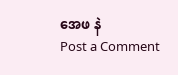အေဖ နဲ
Post a Comment